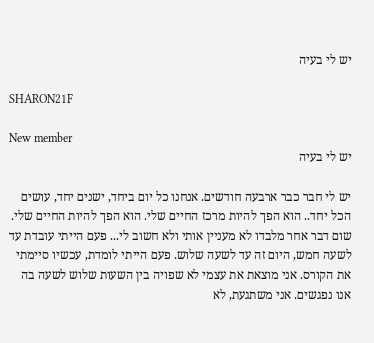יש לי בעיה

SHARON21F

New member
יש לי בעיה

יש לי חבר כבר ארבעה חודשים. אנחנו כל יום ביחד, ישנים יחד, עושים הכל יחד.. הוא הפך להיות מרכז החיים שלי. הוא הפך להיות החיים שלי. שום דבר אחר מלבדו לא מעניין אותי ולא חשוב לי... פעם הייתי עובדת עד לשעה חמש, היום זה עד לשעה שלוש. פעם הייתי לומדת, עכשיו סיימתי את הקורס. אני מוצאת את עצמי לא שפויה בין השעות שלוש לשעה בה אנו נפגשים. אני משתגעת, לא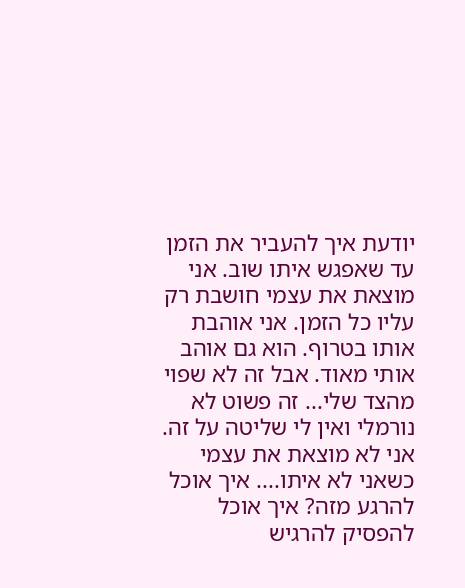יודעת איך להעביר את הזמן עד שאפגש איתו שוב. אני מוצאת את עצמי חושבת רק עליו כל הזמן. אני אוהבת אותו בטרוף. הוא גם אוהב אותי מאוד. אבל זה לא שפוי מהצד שלי... זה פשוט לא נורמלי ואין לי שליטה על זה. אני לא מוצאת את עצמי כשאני לא איתו.... איך אוכל להרגע מזה? איך אוכל להפסיק להרגיש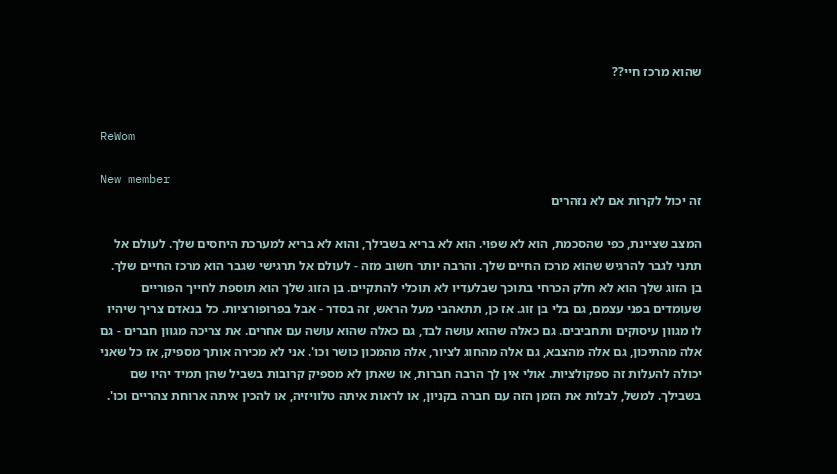שהוא מרכז חיי??


ReWom

New member
זה יכול לקרות אם לא נזהרים

המצב שציינת, כפי שהסכמת, הוא לא שפוי. הוא לא בריא בשבילך, והוא לא בריא למערכת היחסים שלך. לעולם אל תתני לגבר להרגיש שהוא מרכז החיים שלך. והרבה יותר חשוב מזה - לעולם אל תרגישי שגבר הוא מרכז החיים שלך. בן הזוג שלך הוא לא חלק הכרחי בתוכך שבלעדיו לא תוכלי להתקיים. בן הזוג שלך הוא תוספת לחייך הפוריים שעומדים בפני עצמם, גם בלי בן זוג. אז כן, תתאהבי מעל הראש, זה בסדר - אבל בפרופורציות. כל בנאדם צריך שיהיו לו מגוון עיסוקים ותחביבים. גם כאלה שהוא עושה לבד, גם כאלה שהוא עושה עם אחרים. את צריכה מגוון חברים - גם אלה מהתיכון, גם אלה מהצבא, גם אלה מהחוג לציור, אלה מהמכון כושר וכו'. אני לא מכירה אותך מספיק, אז כל שאני יכולה להעלות זה ספקולציות. אולי אין לך הרבה חברות, או שאתן לא מספיק קרובות בשביל שהן תמיד יהיו שם בשבילך. למשל, לבלות את הזמן הזה עם חברה בקניון, או לראות איתה טלוויזיה, או להכין איתה ארוחת צהריים וכו'.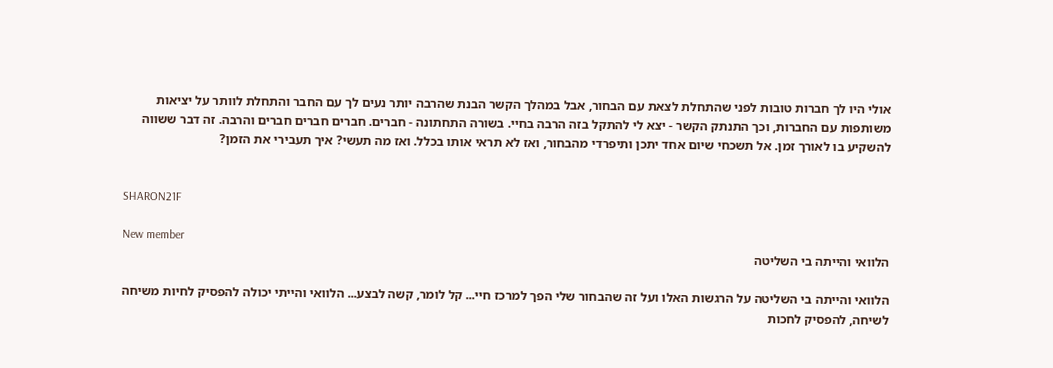אולי היו לך חברות טובות לפני שהתחלת לצאת עם הבחור, אבל במהלך הקשר הבנת שהרבה יותר נעים לך עם החבר והתחלת לוותר על יציאות משותפות עם החברות, וכך התנתק הקשר - יצא לי להתקל בזה הרבה בחיי. בשורה התחתונה - חברים. חברים חברים חברים והרבה. זה דבר ששווה להשקיע בו לאורך זמן. אל תשכחי שיום אחד יתכן ותיפרדי מהבחור, ואז לא תראי אותו בכלל. ואז מה תעשי? איך תעבירי את הזמן?


SHARON21F

New member
הלוואי והייתה בי השליטה

הלוואי והייתה בי השליטה על הרגשות האלו ועל זה שהבחור שלי הפך למרכז חיי... קל לומר, קשה לבצע... הלוואי והייתי יכולה להפסיק לחיות משיחה לשיחה, להפסיק לחכות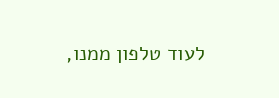לעוד טלפון ממנו,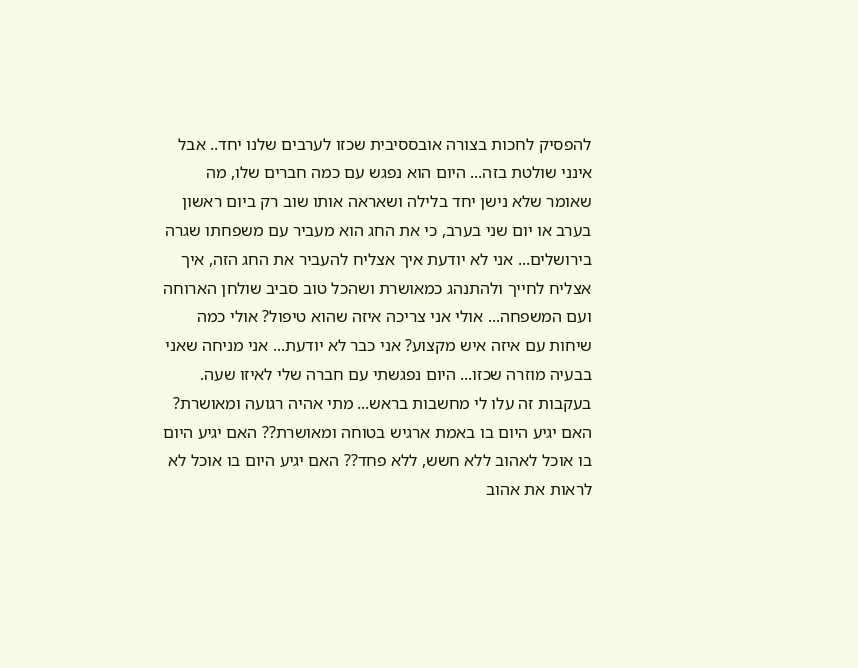להפסיק לחכות בצורה אובססיבית שכזו לערבים שלנו יחד.. אבל אינני שולטת בזה... היום הוא נפגש עם כמה חברים שלו, מה שאומר שלא נישן יחד בלילה ושאראה אותו שוב רק ביום ראשון בערב או יום שני בערב, כי את החג הוא מעביר עם משפחתו שגרה בירושלים... אני לא יודעת איך אצליח להעביר את החג הזה, איך אצליח לחייך ולהתנהג כמאושרת ושהכל טוב סביב שולחן הארוחה ועם המשפחה... אולי אני צריכה איזה שהוא טיפול? אולי כמה שיחות עם איזה איש מקצוע? אני כבר לא יודעת... אני מניחה שאני בבעיה מוזרה שכזו... היום נפגשתי עם חברה שלי לאיזו שעה. בעקבות זה עלו לי מחשבות בראש... מתי אהיה רגועה ומאושרת? האם יגיע היום בו באמת ארגיש בטוחה ומאושרת?? האם יגיע היום בו אוכל לאהוב ללא חשש, ללא פחד?? האם יגיע היום בו אוכל לא לראות את אהוב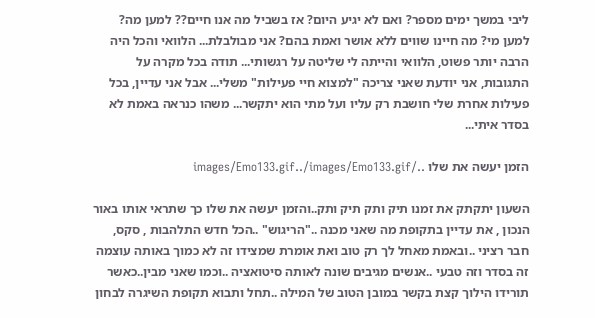ליבי במשך ימים מספר? ואם לא יגיע היום? אז בשביל מה אנו חיים?? למען מה? למען מי? מה חיינו שווים ללא אושר ואמת בהם? אני מבולבלת... הלוואי והכל היה הרבה יותר פשוט, הלוואי והייתה לי שליטה על רגשותי... תודה בכל מקרה על התגובות, אני יודעת שאני צריכה "למצוא חיי פעילות" משלי... אבל אני עדיין, בכל פעילות אחרת שלי חושבת רק עליו ועל מתי הוא יתקשר... משהו כנראה באמת לא בסדר איתי...

הזמן יעשה את שלו ../images/Emo133.gif../images/Emo133.gif

השעון יתקתק את זמנו תיק ותק תיק ותק..והזמן יעשה את שלו כך שתראי אותו באור הנכון , את עדיין בתקופת מה שאני מכנה .."הריגוש" ..הכל חדש התלהבות , סקס, חבר רציני ..ובאמת מאחל לך רק טוב ואת אומרת שמצידו זה לא כמוך באותה עוצמה זה בסדר וזה טבעי ..אנשים מגיבים שונה לאותה סיטואציה ..וכמו שאני מבין..כאשר תורידו הילוך קצת בקשר במובן הטוב של המילה ..תחל ותבוא תקופת השיגרה לבחון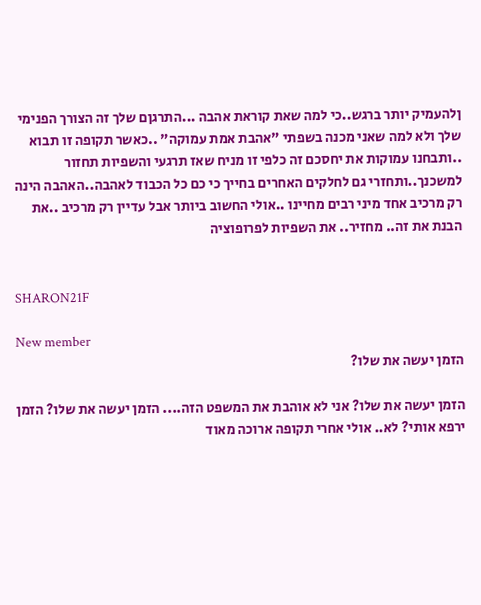ןלהעמיק יותר ברגש..כי למה שאת קוראת אהבה ...התרגןם שלך זה הצורך הפנימי שלך ולא למה שאני מכנה בשפתי "אהבת אמת עמוקה" ..כאשר תקופה זו תבוא ..ותבחנו עמוקות את יחסכם זה כלפי זו מניח שאז תרגעי והשפיות תחזור למשכנך..ותחזרי גם לחלקים האחרים בחייך כי כם כל הכבוד לאהבה..האהבה הינה רק מרכיב אחד מיני רבים מחיינו ..אולי החשוב ביותר אבל עדיין רק מרכיב ..את הבנת את זה.. מחזיר.. את השפיות לפרופוציה


SHARON21F

New member
הזמן יעשה את שלו?

הזמן יעשה את שלו? אני לא אוהבת את המשפט הזה.... הזמן יעשה את שלו? הזמן ירפא אותי? לא.. אולי אחרי תקופה ארוכה מאוד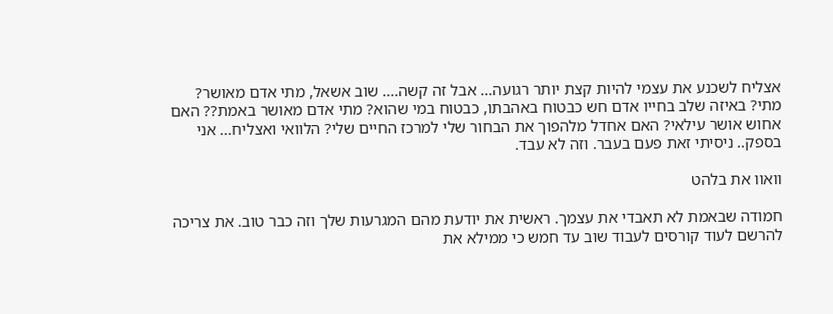אצליח לשכנע את עצמי להיות קצת יותר רגועה... אבל זה קשה.... שוב אשאל, מתי אדם מאושר? מתי? באיזה שלב בחייו אדם חש כבטוח באהבתו, כבטוח במי שהוא? מתי אדם מאושר באמת?? האם אחוש אושר עילאי? האם אחדל מלהפוך את הבחור שלי למרכז החיים שלי? הלוואי ואצליח... אני בספק.. ניסיתי זאת פעם בעבר. וזה לא עבד.

וואוו את בלהט

חמודה שבאמת לא תאבדי את עצמך. ראשית את יודעת מהם המגרעות שלך וזה כבר טוב. את צריכה להרשם לעוד קורסים לעבוד שוב עד חמש כי ממילא את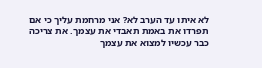לא איתו עד הערב לא? אני מרחמת עליך כי אם תפרדו את באמת תאבדי את עצמך. את צריכה כבר עכשיו למצוא את עצמך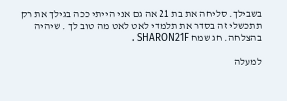בשבילך. סליחה את בת 21 אה גם אני הייתי ככה בגילך את רק תתכשלי זה בסדר את תלמדי לאט לאט מה טוב לך . שיהיה בהצלחה. חג שמח SHARON21F .

למעלה